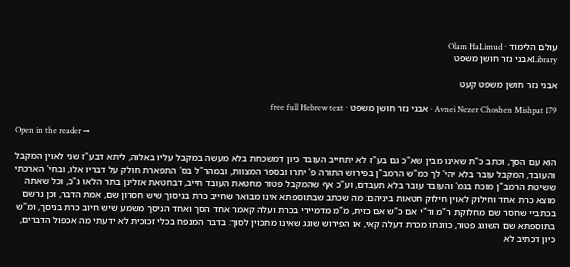עולם הלימוד · Olam HaLimud
Libraryאבני נזר חושן משפט

אבני נזר חושן משפט קעט

Avnei Nezer Choshen Mishpat 179 · אבני נזר חושן משפט · free full Hebrew text

Open in the reader →

הוא עם הסך, וכתב כ"ת שאינו מבין שא"כ גם בע"ז לא יתחייב העובד כיון דמשכחת בלא מעשה במקבל עליו באלוה, ליתא דבע"ז שני לאוין המקבל והעובד, המקבל עובר בלא יהי' לך כמ"ש הרמב"ן בפירוש התורה פ' יתרו ובספר המצוות, ובמהר"ל בס' התפארת חולק על דבריו אלו, ובחי' הארכתי ששיטת הרמב"ן מוכח בגמ' והעובד עובר בלא תעבדם, וע"כ אף שהמקבל פטור מחטאת העובד חייב, דבחטאת אזלינן בתר הלאו ג"כ, וכל שאתה מוצא כרת אחד וחילוק לאוין חילוק חטאות ביניהם: מה שכתב שבתוספתא אינו מבואר שחייב כרת בניסוך שיש חסרון שם, אמת הדבר, וכן נרשם בכתביי שחסר שם מחלוקת ר"מ ור"י אם כ"ש אם כזית, מ"מ מדמיירי בכרת ועלה קאמר אחד הסך ואחד הניסך משמע שיש חיוב כרת בניסך, ומ"ש בתוספתא שם השוגג פטור, כוונתו מכרת דעלה קאי, או הפירוש שוגג שאינו מתכוין לסוך: בדבר המנפח בכלי זכוכית לא ידעתי מה אכפול הדברים, כיון דכתיב לא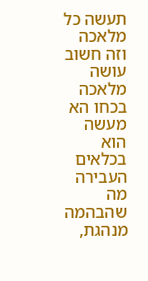תעשה כל מלאכה וזה חשוב עושה מלאכה בכחו הא מעשה הוא בכלאים העבירה מה שהבהמה מנהגת,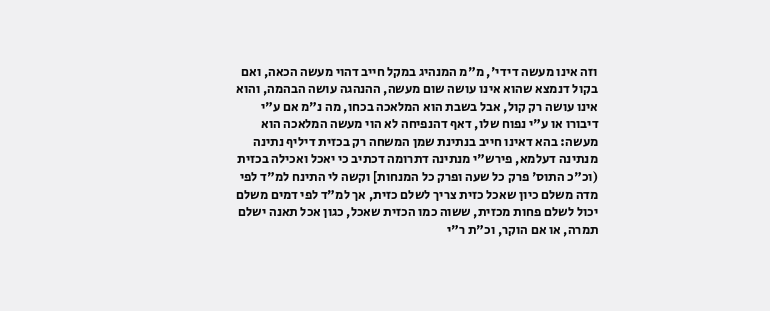וזה אינו מעשה דידי', מ"מ המנהיג במקל חייב דהוי מעשה הכאה, ואם בקול דנמצא שהוא אינו עושה שום מעשה, ההנהגה עושה הבהמה, והוא אינו עושה רק קול, אבל בשבת הוא המלאכה בכחו, מה נ"מ אם ע"י דיבורו או ע"י נפוח שלו, דאף דהנפיחה לא הוי מעשה המלאכה הוא מעשה: בהא דאינו חייב בנתינת שמן המשחה רק בכזית דיליף נתינה מנתינה דעלמא, פירש"י מנתינה דתרומה דכתיב כי יאכל ואכילה בכזית (וכ"כ התוס' פרק כל שעה ופרק כל המנחות] וקשה לי התינח למ"ד לפי מדה משלם כיון שאכל כזית צריך לשלם כזית, אך למ"ד לפי דמים משלם יכול לשלם פחות מכזית, ששוה כמו הכזית שאכל, כגון אכל תאנה ישלם תמרה, או אם הוקר, וכ"ת ר"י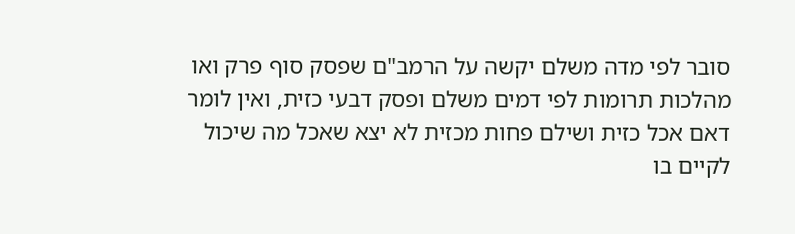סובר לפי מדה משלם יקשה על הרמב"ם שפסק סוף פרק ואו מהלכות תרומות לפי דמים משלם ופסק דבעי כזית, ואין לומר דאם אכל כזית ושילם פחות מכזית לא יצא שאכל מה שיכול לקיים בו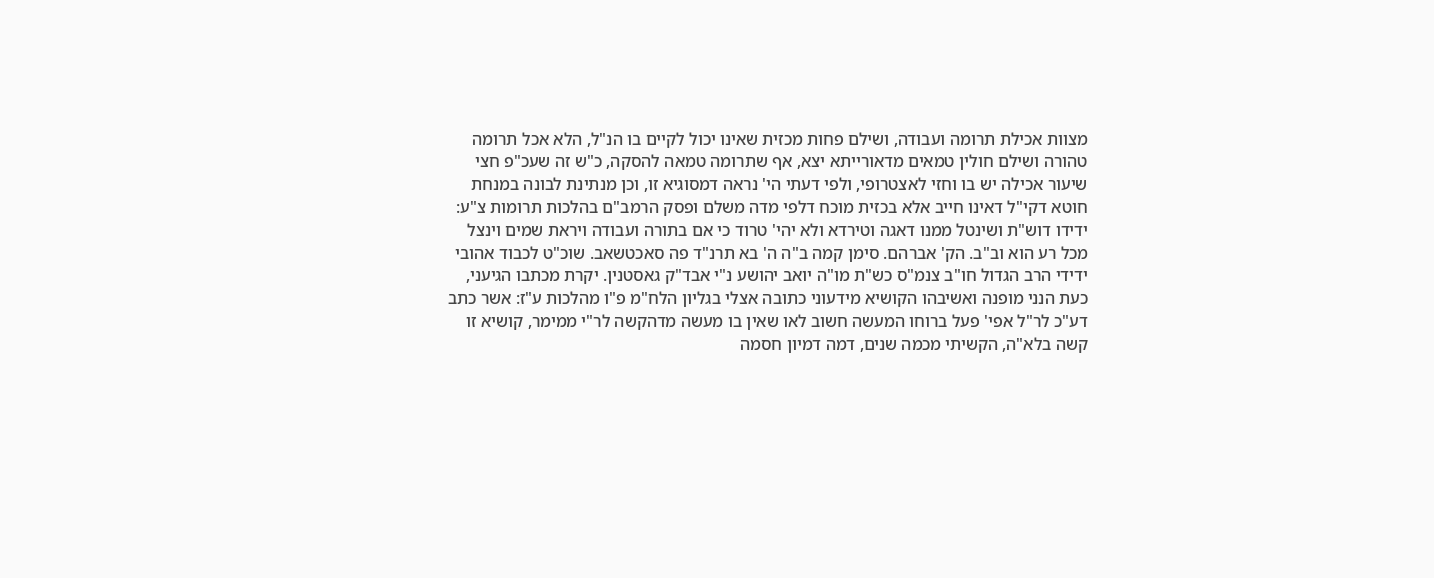מצוות אכילת תרומה ועבודה, ושילם פחות מכזית שאינו יכול לקיים בו הנ"ל, הלא אכל תרומה טהורה ושילם חולין טמאים מדאורייתא יצא, אף שתרומה טמאה להסקה, כ"ש זה שעכ"פ חצי שיעור אכילה יש בו וחזי לאצטרופי, ולפי דעתי הי' נראה דמסוגיא זו, וכן מנתינת לבונה במנחת חוטא דקי"ל דאינו חייב אלא בכזית מוכח דלפי מדה משלם ופסק הרמב"ם בהלכות תרומות צ"ע: ידידו דוש"ת ושינטל ממנו דאגה וטירדא ולא יהי' טרוד כי אם בתורה ועבודה ויראת שמים וינצל מכל רע הוא וב"ב. הק' אברהם. סימן קמה ב"ה ה' בא תרנ"ד פה סאכטשאב. שוכ"ט לכבוד אהובי ידידי הרב הגדול חו"ב צנמ"ס כש"ת מו"ה יואב יהושע נ"י אבד"ק גאסטנין. יקרת מכתבו הגיעני, כעת הנני מופנה ואשיבהו הקושיא מידעוני כתובה אצלי בגליון הלח"מ פ"ו מהלכות ע"ז: אשר כתב דע"כ לר"ל אפי' פעל ברוחו המעשה חשוב לאו שאין בו מעשה מדהקשה לר"י ממימר, קושיא זו קשה בלא"ה, הקשיתי מכמה שנים, דמה דמיון חסמה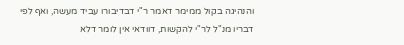והנהיגה בקול ממימר דאמר ר"י דבדיבורו עביד מעשה, ואף לפי דבריו מנ"ל לר"י להקשות, דוודאי אין לומר דלא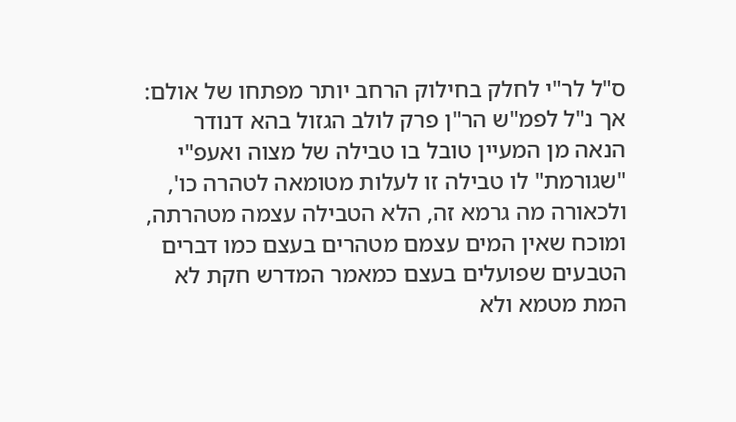ס"ל לר"י לחלק בחילוק הרחב יותר מפתחו של אולם: אך נ"ל לפמ"ש הר"ן פרק לולב הגזול בהא דנודר הנאה מן המעיין טובל בו טבילה של מצוה ואעפ"י "שגורמת" לו טבילה זו לעלות מטומאה לטהרה כו', ולכאורה מה גרמא זה, הלא הטבילה עצמה מטהרתה, ומוכח שאין המים עצמם מטהרים בעצם כמו דברים הטבעים שפועלים בעצם כמאמר המדרש חקת לא המת מטמא ולא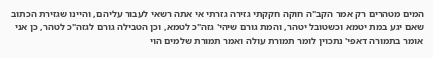המים מטהרים רק אמר הקב"ה חוקה חקקתי גזירה גזרתי אי אתה רשאי לעבור עליהם, והיינו שגזירת הכתוב שאם יגע במת יטמא וכשטובל יטהר, והמת גורם שיהי' גזה"כ לטמא, וכן הטבילה גורם לגזה"כ לטהר, כן אני אומר בתמורה דאפי' נתכוין לומר תמורת עולה ואמר תמורת שלמים הוי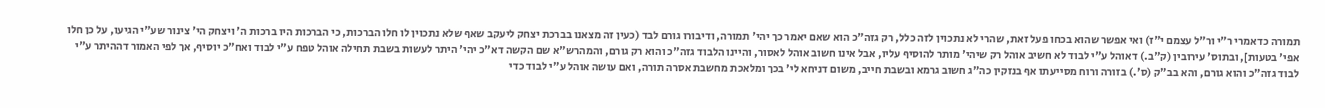תמורה כדאמרי ר"י ור"ל עצמם י"ז) ואי אפשר שהוא בכחו פעל זאת, שהרי לא נתכוין לזה כלל, רק גזה"כ הוא שאם יאמר כך יהי' תמורה, ודיבורו גורם לבד (כעין זה מצאנו בברכת יצחק ליעקב שאף שלא נתכוין לו חלו הברכות, כי הברכות היו ברכות ה' ויצחק הי' צינור שע"י הגיעו, על כן חלו אפי' בטעות], ובתוס' עירובין (ק"ב.) דאוהל ע"י לבוד לא חשיב אוהל רק שיהי' מותר להוסיף עליו, אבל אינו חשוב אוהל לאסור, והיינו הלבוד גזה"כ והוא רק גורם, והמהרש"א שם הקשה דא"כ יהי' היתר לעשות בשבת תחילה אוהל טפח ע"י לבוד ואח"כ יוסיף, אך לפי האמור דההיתר ע"י לבוד גזה"כ והוא גורם, והא בב"ק (ס'.) בזורה ורוח מסייעתו אף בנזקין כה"ג חשוב גרמא ובשבת חייב, משום דניחא לי' בכך ומלאכת מחשבת אסרה תורה, ואם עושה אוהל ע"י לבוד כדי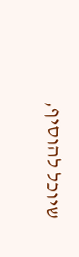שיוכל להוסיף,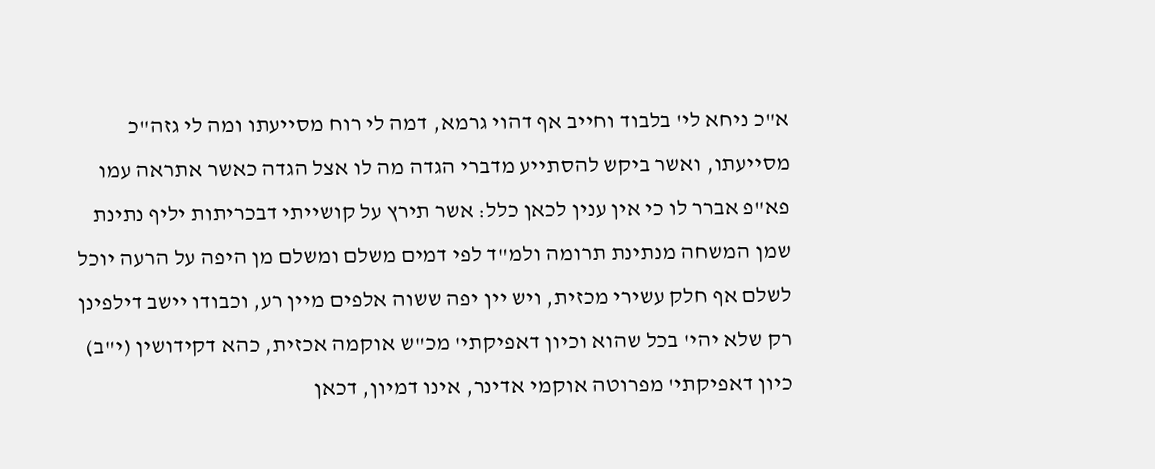א"כ ניחא לי' בלבוד וחייב אף דהוי גרמא, דמה לי רוח מסייעתו ומה לי גזה"כ מסייעתו, ואשר ביקש להסתייע מדברי הגדה מה לו אצל הגדה כאשר אתראה עמו פא"פ אברר לו כי אין ענין לכאן כלל: אשר תירץ על קושייתי דבכריתות יליף נתינת שמן המשחה מנתינת תרומה ולמ"ד לפי דמים משלם ומשלם מן היפה על הרעה יוכל לשלם אף חלק עשירי מכזית, ויש יין יפה ששוה אלפים מיין רע, וכבודו יישב דילפינן רק שלא יהי' בכל שהוא וכיון דאפיקתי' מכ"ש אוקמה אכזית, כהא דקידושין (י"ב) כיון דאפיקתי' מפרוטה אוקמי אדינר, אינו דמיון, דכאן